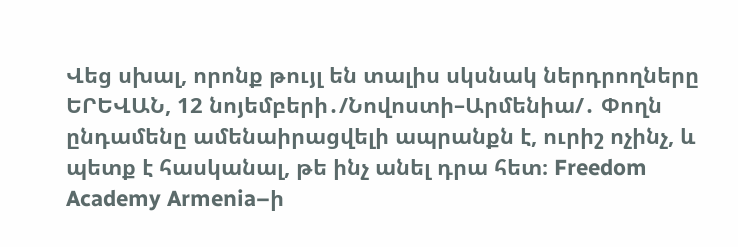Վեց սխալ, որոնք թույլ են տալիս սկսնակ ներդրողները
ԵՐԵՎԱՆ, 12 նոյեմբերի․/Նովոստի–Արմենիա/․ Փողն ընդամենը ամենաիրացվելի ապրանքն է, ուրիշ ոչինչ, և պետք է հասկանալ, թե ինչ անել դրա հետ։ Freedom Academy Armenia–ի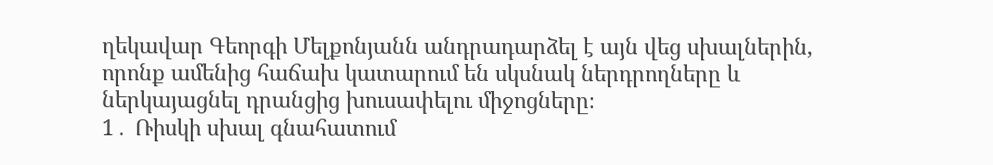ղեկավար Գեորգի Մելքոնյանն անդրադարձել է այն վեց սխալներին, որոնք ամենից հաճախ կատարում են սկսնակ ներդրողները և ներկայացնել դրանցից խուսափելու միջոցները։
1․ Ռիսկի սխալ գնահատում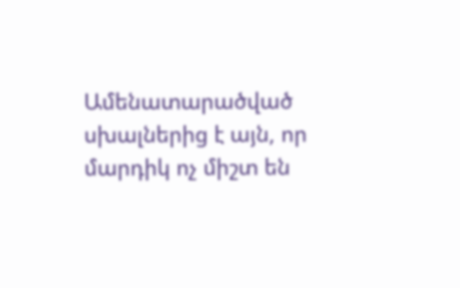Ամենատարածված սխալներից է այն, որ մարդիկ ոչ միշտ են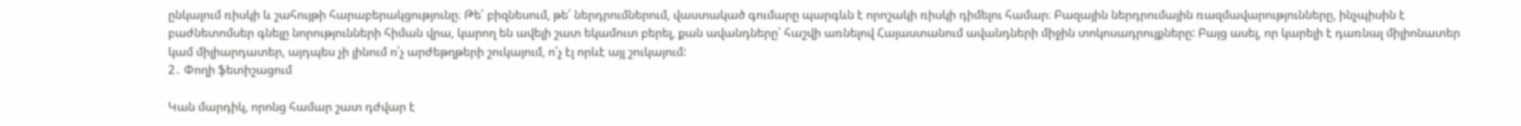ընկալում ռիսկի և շահույթի հարաբերակցությունը։ Թե՛ բիզնեսում, թե՛ ներդրումներում, վաստակած գումարը պարգևն է որոշակի ռիսկի դիմելու համար։ Բազային ներդրումային ռազմավարությունները, ինչպիսին է բաժնետոմսեր գնելը նորությունների հիման վրա, կարող են ավելի շատ եկամուտ բերել, քան ավանդները՝ հաշվի առնելով Հայաստանում ավանդների միջին տոկոսադրույքները: Բայց ասել, որ կարելի է դառնալ միլիոնատեր կամ միլիարդատեր, այդպես չի լինում ո՛չ արժեթղթերի շուկայում, ո՛չ էլ որևէ այլ շուկայում:
2․ Փողի ֆետիշացում

Կան մարդիկ, որոնց համար շատ դժվար է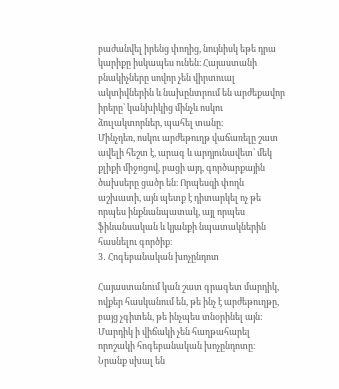բաժանվել իրենց փողից, նույնիսկ եթե դրա կարիքը իսկապես ունեն։ Հայաստանի բնակիչները սովոր չեն վիրտուալ ակտիվներին և նախընտրում են արժեքավոր իրերը՝ կանխիկից մինչև ոսկու ձուլակտորներ, պահել տանը։
Մինչդեռ, ոսկու արժեթուղթ վաճառելը շատ ավելի հեշտ է, արագ և արդյունավետ՝ մեկ քլիքի միջոցով, բացի այդ, գործարքային ծախսերը ցածր են։ Որպեսզի փողն աշխատի, այն պետք է դիտարկել ոչ թե որպես ինքնանպատակ, այլ որպես ֆինանսական և կյանքի նպատակներին հասնելու գործիք։
3․ Հոգեբանական խոչընդոտ

Հայաստանում կան շատ գրագետ մարդիկ, ովքեր հասկանում են, թե ինչ է արժեթուղթը, բայց չգիտեն, թե ինչպես տնօրինել այն։ Մարդիկ ի վիճակի չեն հաղթահարել որոշակի հոգեբանական խոչընդոտը։ Նրանք սխալ են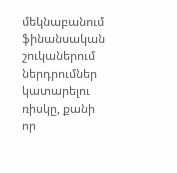մեկնաբանում ֆինանսական շուկաներում ներդրումներ կատարելու ռիսկը, քանի որ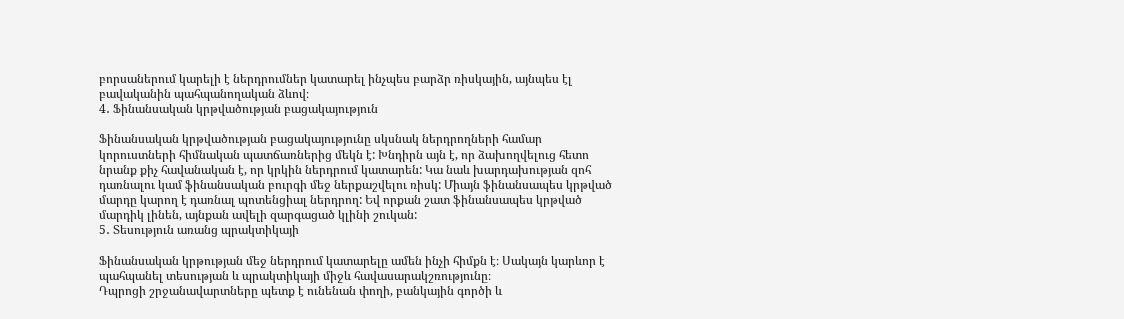բորսաներում կարելի է ներդրումներ կատարել ինչպես բարձր ռիսկային, այնպես էլ բավականին պահպանողական ձևով։
4․ Ֆինանսական կրթվածության բացակայություն

Ֆինանսական կրթվածության բացակայությունը սկսնակ ներդրողների համար կորուստների հիմնական պատճառներից մեկն է: Խնդիրն այն է, որ ձախողվելուց հետո նրանք քիչ հավանական է, որ կրկին ներդրում կատարեն: Կա նաև խարդախության զոհ դառնալու կամ ֆինանսական բուրգի մեջ ներքաշվելու ռիսկ: Միայն ֆինանսապես կրթված մարդը կարող է դառնալ պոտենցիալ ներդրող: Եվ որքան շատ ֆինանսապես կրթված մարդիկ լինեն, այնքան ավելի զարգացած կլինի շուկան:
5․ Տեսություն առանց պրակտիկայի

Ֆինանսական կրթության մեջ ներդրում կատարելը ամեն ինչի հիմքն է։ Սակայն կարևոր է պահպանել տեսության և պրակտիկայի միջև հավասարակշռությունը։
Դպրոցի շրջանավարտները պետք է ունենան փողի, բանկային գործի և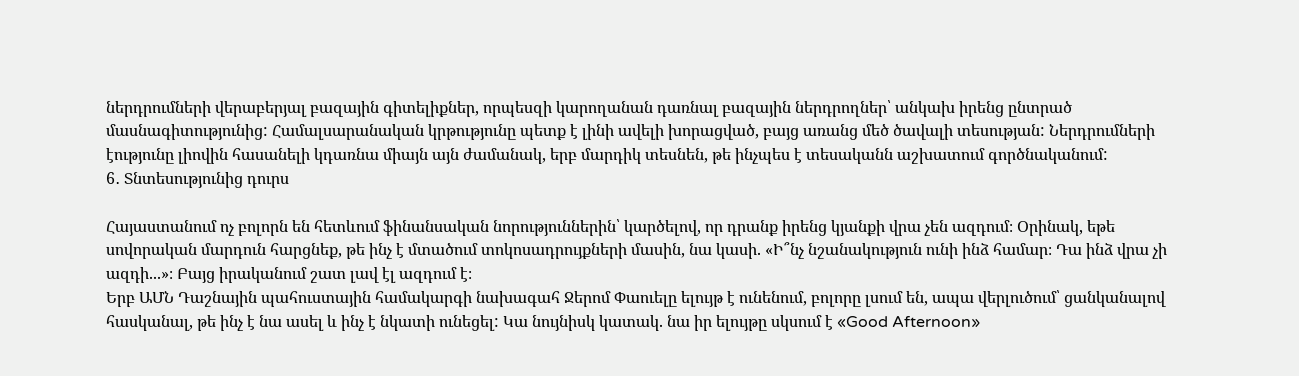ներդրումների վերաբերյալ բազային գիտելիքներ, որպեսզի կարողանան դառնալ բազային ներդրողներ՝ անկախ իրենց ընտրած մասնագիտությունից: Համալսարանական կրթությունը պետք է լինի ավելի խորացված, բայց առանց մեծ ծավալի տեսության: Ներդրումների էությունը լիովին հասանելի կդառնա միայն այն ժամանակ, երբ մարդիկ տեսնեն, թե ինչպես է տեսականն աշխատում գործնականում:
6․ Տնտեսությունից դուրս

Հայաստանում ոչ բոլորն են հետևում ֆինանսական նորություններին՝ կարծելով, որ դրանք իրենց կյանքի վրա չեն ազդում։ Օրինակ, եթե սովորական մարդուն հարցնեք, թե ինչ է մտածում տոկոսադրույքների մասին, նա կասի. «Ի՞նչ նշանակություն ունի ինձ համար։ Դա ինձ վրա չի ազդի...»։ Բայց իրականում շատ լավ էլ ազդում է։
Երբ ԱՄՆ Դաշնային պահուստային համակարգի նախագահ Ջերոմ Փաուելը ելույթ է ունենում, բոլորը լսում են, ապա վերլուծում՝ ցանկանալով հասկանալ, թե ինչ է նա ասել և ինչ է նկատի ունեցել: Կա նույնիսկ կատակ. նա իր ելույթը սկսում է «Good Afternoon»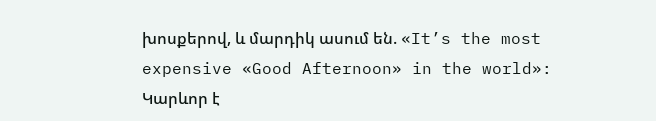խոսքերով, և մարդիկ ասում են. «It’s the most expensive «Good Afternoon» in the world»:
Կարևոր է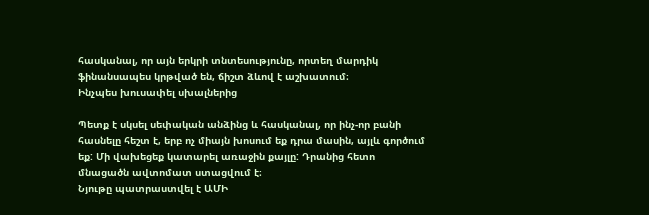հասկանալ, որ այն երկրի տնտեսությունը, որտեղ մարդիկ ֆինանսապես կրթված են, ճիշտ ձևով է աշխատում։
Ինչպես խուսափել սխալներից

Պետք է սկսել սեփական անձինց և հասկանալ, որ ինչ-որ բանի հասնելը հեշտ է, երբ ոչ միայն խոսում եք դրա մասին, այլև գործում եք: Մի վախեցեք կատարել առաջին քայլը: Դրանից հետո մնացածն ավտոմատ ստացվում է։
Նյութը պատրաստվել է ԱՄԻ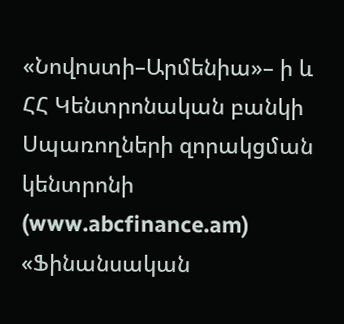«Նովոստի–Արմենիա»– ի և ՀՀ Կենտրոնական բանկի Սպառողների զորակցման կենտրոնի (www.abcfinance.am) «Ֆինանսական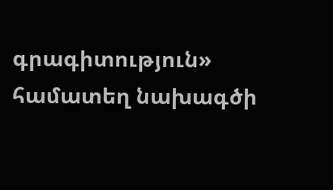գրագիտություն» համատեղ նախագծի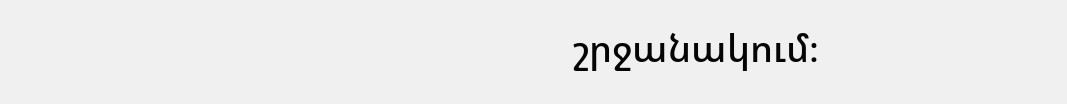շրջանակում։